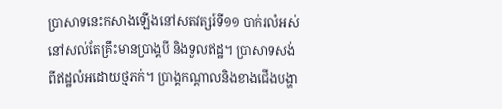ប្រាសាទនេះកសាងឡើងនៅសតវត្សរ៍ទី១១ បាក់រលំអស់នៅសល់តែគ្រឹះមានប្រាង្គបី និងទួលឥដ្ឋ។ ប្រាសាទសង់ពីឥដ្ឋលំអដោយថ្មភក់។ ប្រាង្គកណ្ដាលនិងខាងជើងបង្ហា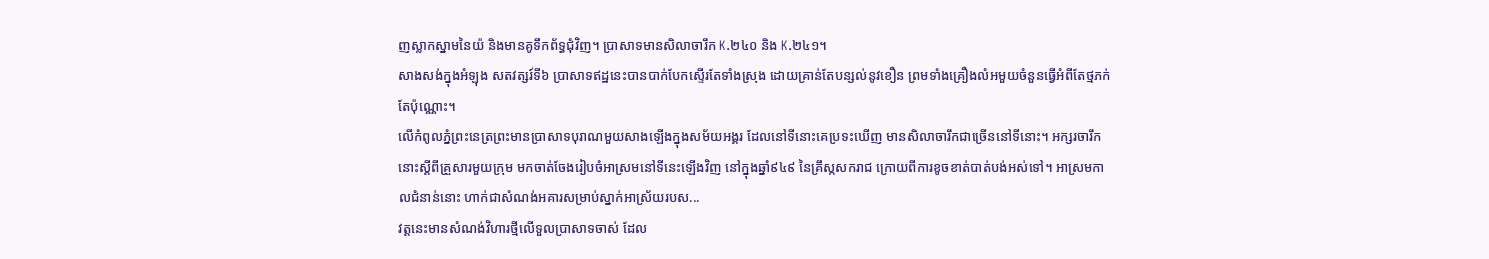ញស្លាកស្នាមនៃយ៉ និងមានគូទឹកព័ទ្ធជុំវិញ។ ប្រាសាទមានសិលាចារឹក K.២៤០ និង K.២៤១។
សាងសង់ក្នុងអំឡុង សតវត្សរ៍ទី៦ ប្រាសាទឥដ្ឋនេះបានបាក់បែកស្ទើរតែទាំងស្រុង ដោយគ្រាន់តែបន្សល់នូវខឿន ព្រមទាំងគ្រឿងលំអមួយចំនួនធ្វើអំពីតែថ្មភក់តែប៉ុណ្ណោះ។
លើកំពូលភ្នំព្រះនេត្រព្រះមានប្រាសាទបុរាណមួយសាងឡើងក្នុងសម័យអង្គរ ដែលនៅទីនោះគេប្រទះឃើញ មានសិលាចារឹកជាច្រើននៅទីនោះ។ អក្សរចារឹកនោះស្ដីពីគ្រួសារមួយក្រុម មកចាត់ចែងរៀបចំអាស្រមនៅទីនេះឡើងវិញ នៅក្នុងឆ្នាំ៩៤៩ នៃគ្រឹស្កសករាជ ក្រោយពីការខូចខាត់បាត់បង់អស់ទៅ។ អាស្រមកាលជំនាន់នោះ ហាក់ជាសំណង់អគារសម្រាប់ស្នាក់អាស្រ័យរបស...
វត្តនេះមានសំណង់វិហារថ្មីលើទួលប្រាសាទចាស់ ដែល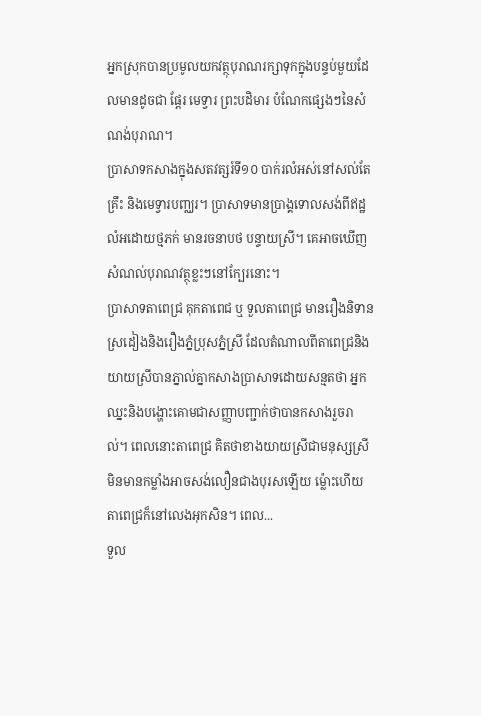អ្នកស្រុកបានប្រមូលយកវត្ថុបុរាណរក្សាទុកក្នុងបន្ទប់មួយដែលមានដូចជា ផ្ដែរ មេទ្វារ ព្រះបដិមារ បំណែកផ្សេងៗនៃសំណង់បុរាណ។
ប្រាសាទកសាងក្នុងសតវត្សរ៍ទី១០ បាក់រលំអស់នៅសល់តែគ្រឹះ និងមេទ្វារបញ្ឈរ។ ប្រាសាទមានប្រាង្គទោលសង់ពីឥដ្ឋលំអដោយថ្មភក់ មានរចនាបថ បន្ទាយស្រី។ គេអាចឃើញសំណល់បុរាណវត្ថុខ្លះៗនៅក្បែរនោះ។
ប្រាសាទតាពេជ្រ គុកតាពេជ ឬ ទួលតាពេជ្រ មានរឿងនិទានស្រដៀងនិងរឿងភ្នំប្រុសភ្នំស្រី ដែលតំណាលពីតាពេជ្រនិងយាយស្រីបានភ្នាល់គ្នាកសាងប្រាសាទដោយសន្មតថា អ្នកឈ្នះនិងបង្ហោះគោមជាសញ្ញាបញ្ជាក់ថាបានកសាងរួចរាល់។ ពេលនោះតាពេជ្រ គិតថាខាងយាយស្រីជាមនុស្សស្រីមិនមានកម្លាំងអាចសង់លឿនជាងបុរសឡើយ ម្ល៉ោះហើយតាពេជ្រក៏នៅលេងអុកសិន។ ពេល...
ទួល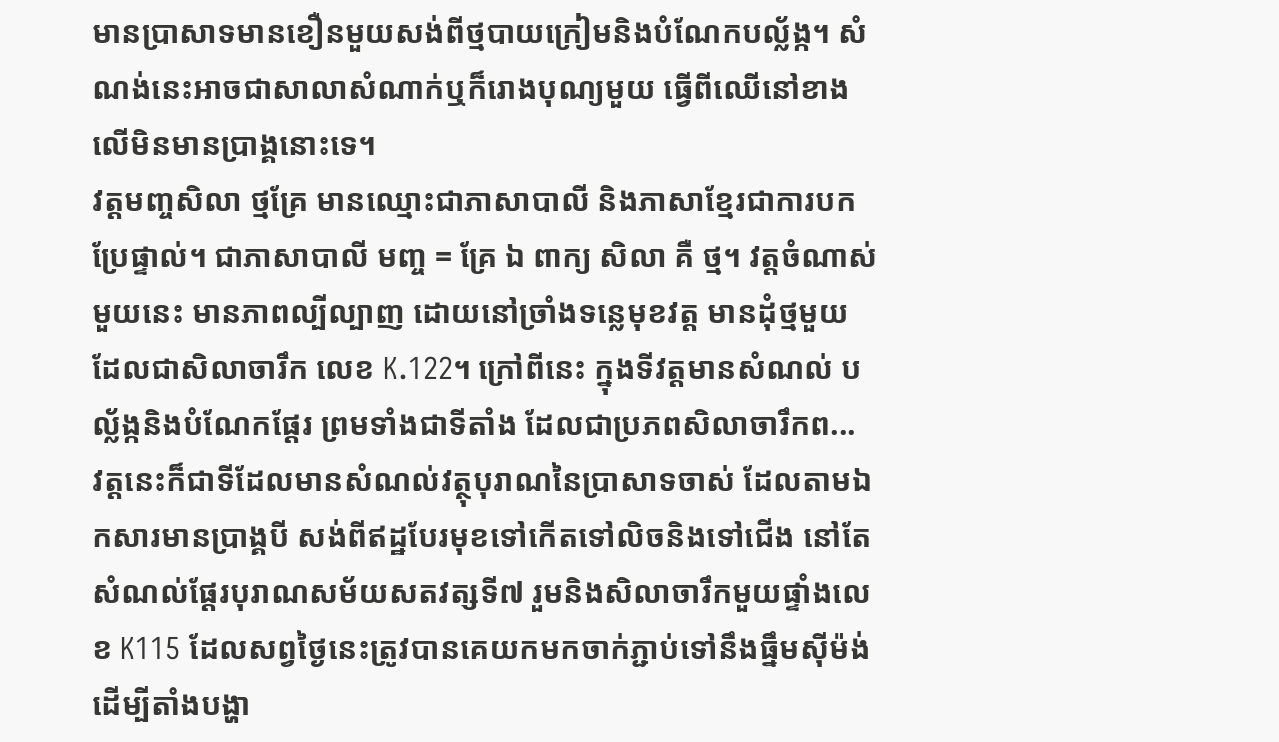មានប្រាសាទមានខឿនមួយសង់ពីថ្មបាយក្រៀមនិងបំណែកបល្ល័ង្ក។ សំណង់នេះអាចជាសាលាសំណាក់ឬក៏រោងបុណ្យមួយ ធ្វើពីឈើនៅខាងលើមិនមានប្រាង្គនោះទេ។
វត្តមញ្ចសិលា ថ្មគ្រែ មានឈ្មោះជាភាសាបាលី និងភាសាខ្មែរជាការបកប្រែផ្ទាល់។ ជាភាសាបាលី មញ្ច = គ្រែ ឯ ពាក្យ សិលា គឺ ថ្ម។ វត្តចំណាស់មួយនេះ មានភាពល្បីល្បាញ ដោយនៅច្រាំងទន្លេមុខវត្ត មានដុំថ្មមួយ ដែលជាសិលាចារឹក លេខ K.122។ ក្រៅពីនេះ ក្នុងទីវត្តមានសំណល់ បល្ល័ង្កនិងបំណែកផ្ដែរ ព្រមទាំងជាទីតាំង ដែលជាប្រភពសិលាចារឹកព...
វត្តនេះក៏ជាទីដែលមានសំណល់វត្ថុបុរាណនៃប្រាសាទចាស់ ដែលតាមឯកសារមានប្រាង្គបី សង់ពីឥដ្ឋបែរមុខទៅកើតទៅលិចនិងទៅជើង នៅតែសំណល់ផ្ដែរបុរាណសម័យសតវត្សទី៧ រួមនិងសិលាចារឹកមួយផ្ទាំងលេខ K115 ដែលសព្វថ្ងៃនេះត្រូវបានគេយកមកចាក់ភ្ជាប់ទៅនឹងធ្នឹមស៊ីម៉ង់ ដើម្បីតាំងបង្ហា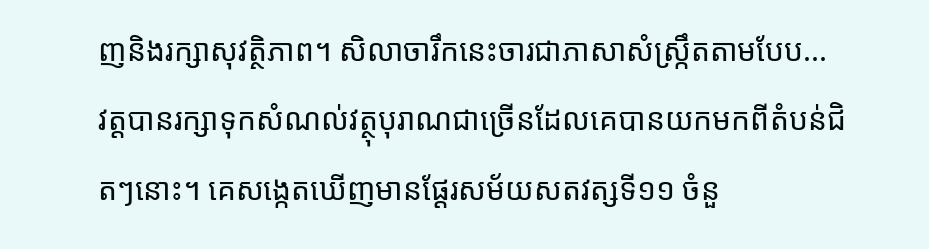ញនិងរក្សាសុវត្ថិភាព។ សិលាចារឹកនេះចារជាភាសាសំស្ក្រឹតតាមបែប...
វត្តបានរក្សាទុកសំណល់វត្ថុបុរាណជាច្រើនដែលគេបានយកមកពីតំបន់ជិតៗនោះ។ គេសង្កេតឃើញមានផ្ដែរសម័យសតវត្សទី១១ ចំនួ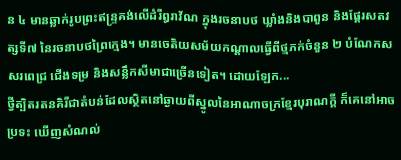ន ៤ មានឆ្លាក់រូបព្រះឥន្ទ្រគង់លើដំរីឰរាវ័ណ ក្នុងរចនាបថ ឃ្លាំងនិងបាពួន និងផ្ដែរសតវត្សទី៧ នៃរចនាបថព្រៃក្មេង។ មានចេតិយសម័យកណ្ដាលធ្វើពីថ្មភក់ចំនួន ២ បំណែកសសរពេជ្រ ជើងទម្រ និងសន្លឹកសីមាជាច្រើនទៀត។ ដោយឡែក...
ថ្វីត្បិតរតនគិរីជាតំបន់ដែលស្ថិតនៅឆ្ងាយពីស្នូលនៃអាណាចក្រខ្មែរបុរាណក្ដី ក៏គេនៅអាចប្រទះ ឃើញសំណល់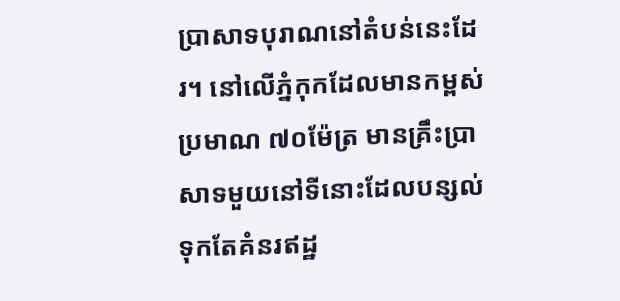ប្រាសាទបុរាណនៅតំបន់នេះដែរ។ នៅលើភ្នំកុកដែលមានកម្ពស់ប្រមាណ ៧០ម៉ែត្រ មានគ្រឹះប្រាសាទមួយនៅទីនោះដែលបន្សល់ទុកតែគំនរឥដ្ឋ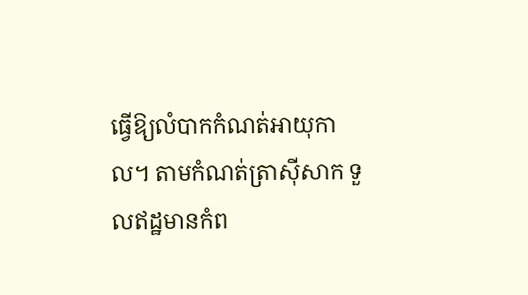ធ្វើឱ្យលំបាកកំណត់អាយុកាល។ តាមកំណត់ត្រាស៊ីសាក ទួលឥដ្ឋមានកំព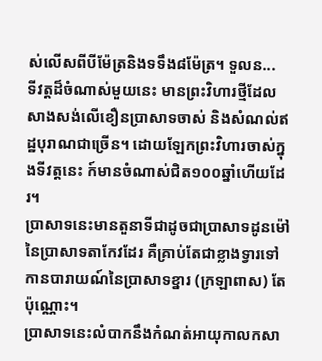ស់លើសពីបីម៉ែត្រនិងទទឹង៨ម៉ែត្រ។ ទួលន...
ទីវត្តដ៏ចំណាស់មួយនេះ មានព្រះវិហារថ្មីដែលសាងសង់លើខឿនប្រាសាទចាស់ និងសំណល់ឥដ្ឋបុរាណជាច្រើន។ ដោយឡែកព្រះវិហារចាស់ក្នុងទីវត្តនេះ ក៍មានចំណាស់ជិត១០០ឆ្នាំហើយដែរ។
ប្រាសាទនេះមានតួនាទីជាដូចជាប្រាសាទដូនម៉ៅនៃប្រាសាទតាកែវដែរ គឺគ្រាប់តែជាខ្លាងទ្វារទៅកានបារាយណ៍នៃប្រាសាទខ្នារ (ក្រឡាពាស) តែប៉ុណ្ណោះ។
ប្រាសាទនេះលំបាកនឹងកំណត់អាយុកាលកសា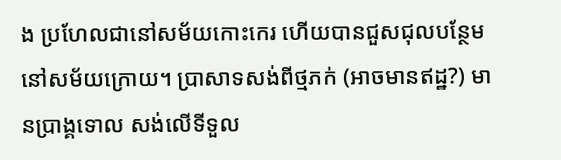ង ប្រហែលជានៅសម័យកោះកេរ ហើយបានជួសជុលបន្ថែមនៅសម័យក្រោយ។ ប្រាសាទសង់ពីថ្មភក់ (អាចមានឥដ្ឋ?) មានប្រាង្គទោល សង់លើទីទួល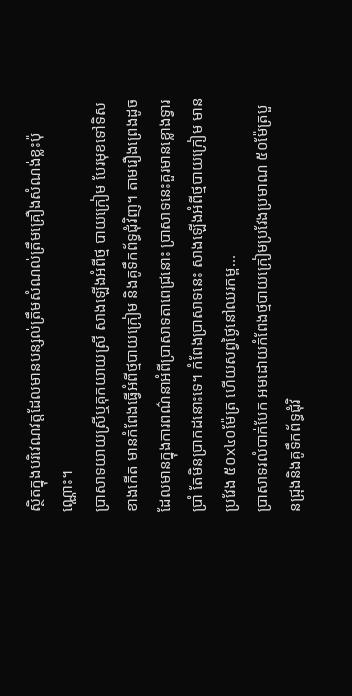ស្ថិតក្នុងបរិវេណវត្តដែលមានបន្សល់ត្រឹមសំណល់ត្រឹមគ្រឿងសំណង់ខ្លះប៉ុណ្ណោះ។
ប្រាសាទយាយស្រីឬគុកយាយស្រី សាងឡើងអំពីថ្ម បាយក្រៀម បែរមុខទៅទិសខាងកើត មានកំពែងធ្វើអំពីថ្មបាយក្រៀម និងគូទឹកព័ទ្ធជុំវិញ។ តាមរឿងព្រេងដូចដែលមានក្នុងការពណ៌នាអំពីប្រាសាទតាពេជ្រនោះ ប្រាសាទនេះគួរមានខ្លោងទ្វារប្រាំ តែមិនប្រាកដនោះទេ។ កំពែងប្រាសាទនេះ សាងឡើងអំពីថ្មបាយក្រៀម មានប្រវែង ៥០x៤០ម៉ែត្រ ហើយសព្វថ្ងៃនៅឈរកម្ព...
ប្រាសាទរលំបាក់បែក អមដោយកំពែងថ្មបាយក្រៀមប្រវែងប្រមាណ ៥០ម៉ែត្របួនជ្រុងនិងគូទឹកព័ទ្ធជុំវិ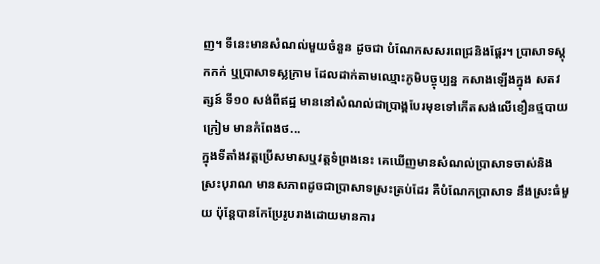ញ។ ទីនេះមានសំណល់មួយចំនួន ដូចជា បំណែកសសរពេជ្រនិងផ្ដែរ។ ប្រាសាទស្ដុកកក់ ឬប្រាសាទស្លក្រាម ដែលដាក់តាមឈ្មោះភូមិបច្ចុប្បន្ន កសាងឡើងក្នុង សតវត្សន៍ ទី១០ សង់ពីឥដ្ឋ មាននៅសំណល់ជាប្រាង្គបែរមុខទៅកើតសង់លើខឿនថ្មបាយក្រៀម មានកំពែងថ...
ក្នុងទីតាំងវត្តប្រើសមាសឬវត្តទំព្រងនេះ គេឃើញមានសំណល់ប្រាសាទចាស់និងស្រះបុរាណ មានសភាពដូចជាប្រាសាទស្រះត្រប់ដែរ គឺបំណែកប្រាសាទ នឹងស្រះធំមួយ ប៉ុន្តែបានកែប្រែរូបរាងដោយមានការ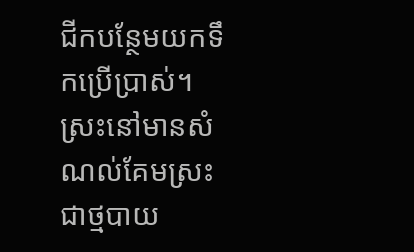ជីកបន្ថែមយកទឹកប្រើប្រាស់។ ស្រះនៅមានសំណល់គែមស្រះជាថ្មបាយ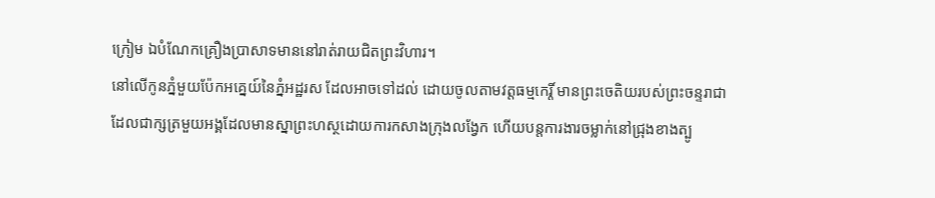ក្រៀម ឯបំណែកគ្រឿងប្រាសាទមាននៅរាត់រាយជិតព្រះវិហារ។
នៅលើកូនភ្នំមួយប៉ែកអគ្នេយ៍នៃភ្នំអដ្ឋរស ដែលអាចទៅដល់ ដោយចូលតាមវត្តធម្មកេរ្តិ៍ មានព្រះចេតិយរបស់ព្រះចន្ទរាជា ដែលជាក្សត្រមួយអង្គដែលមានស្នាព្រះហស្ថដោយការកសាងក្រុងលង្វែក ហើយបន្តការងារចម្លាក់នៅជ្រុងខាងត្បូ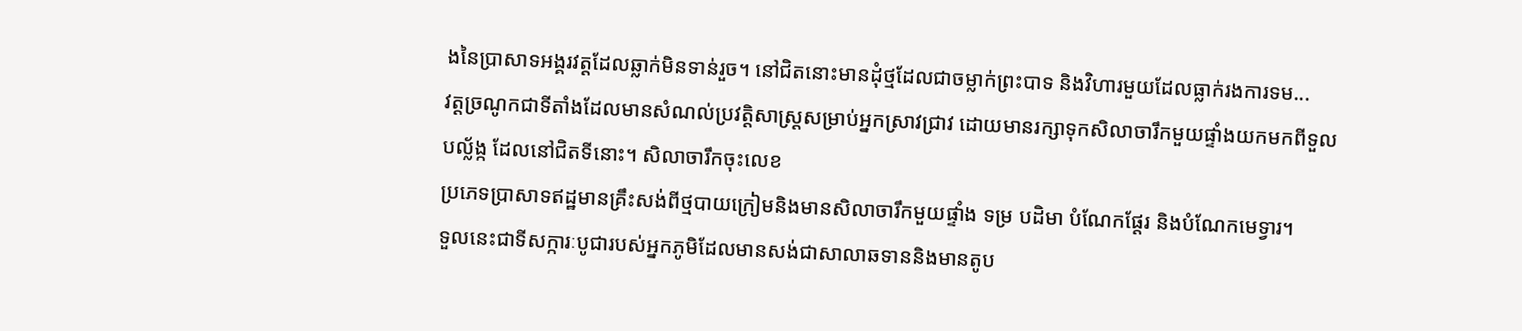ងនៃប្រាសាទអង្គរវត្តដែលឆ្លាក់មិនទាន់រួច។ នៅជិតនោះមានដុំថ្មដែលជាចម្លាក់ព្រះបាទ និងវិហារមួយដែលធ្លាក់រងការទម...
វត្តច្រណូកជាទីតាំងដែលមានសំណល់ប្រវត្តិសាស្ត្រសម្រាប់អ្នកស្រាវជ្រាវ ដោយមានរក្សាទុកសិលាចារឹកមួយផ្ទាំងយកមកពីទួលបល្ល័ង្ក ដែលនៅជិតទីនោះ។ សិលាចារឹកចុះលេខ
ប្រភេទប្រាសាទឥដ្ឋមានគ្រឹះសង់ពីថ្មបាយក្រៀមនិងមានសិលាចារឹកមួយផ្ទាំង ទម្រ បដិមា បំណែកផ្តែរ និងបំណែកមេទ្វារ។
ទួលនេះជាទីសក្ការៈបូជារបស់អ្នកភូមិដែលមានសង់ជាសាលាឆទាននិងមានតូប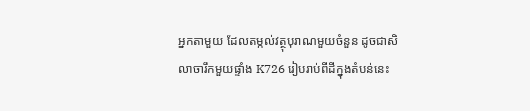អ្នកតាមួយ ដែលតម្កល់វត្ថុបុរាណមួយចំនួន ដូចជាសិលាចារឹកមួយផ្ទាំង K726 រៀបរាប់ពីដីក្នុងតំបន់នេះ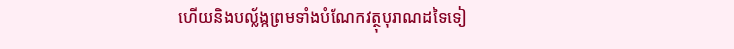ហើយនិងបល្ល័ង្កព្រមទាំងបំណែកវត្ថុបុរាណដទៃទៀ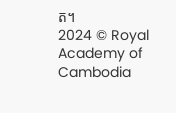ត។
2024 © Royal Academy of Cambodia